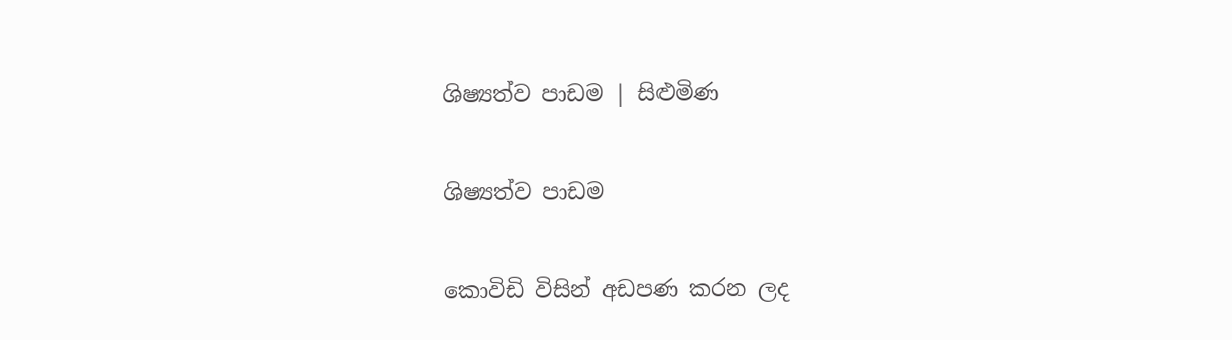ශිෂ්‍යත්ව පාඩම | සිළුමිණ

ශිෂ්‍යත්ව පාඩම

කොවිඩි විසින් අඩපණ කරන ලද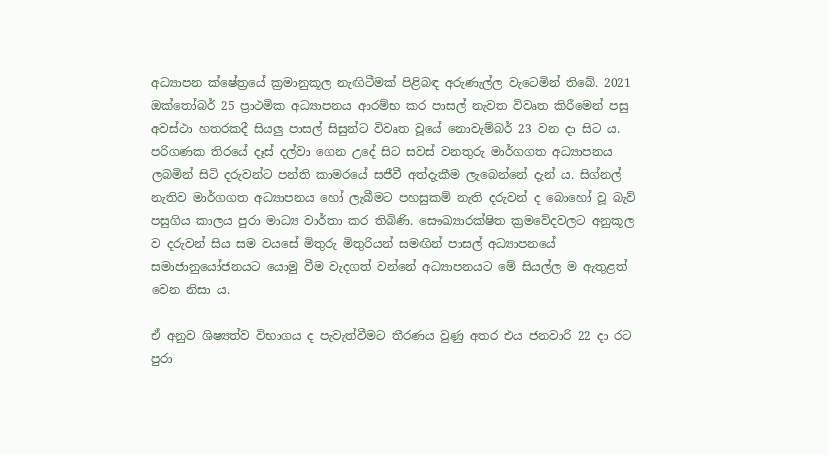අධ්‍යාපන ක්ෂේත්‍රයේ ක්‍රමානුකූල නැඟිටීමක් පිළිබඳ අරුණැල්ල වැටෙමින් තිබේ. 2021 ඔක්තෝබර් 25 ප්‍රාථමික අධ්‍යාපනය ආරම්භ කර පාසල් නැවත විවෘත කිරීමෙන් පසු අවස්ථා හතරකදී සියලු පාසල් සිසුන්ට විවෘත වූයේ නොවැම්බර් 23 වන දා සිට ය. පරිගණක තිරයේ දෑස් දල්වා ගෙන උදේ සිට සවස් වනතුරු මාර්ගගත අධ්‍යාපනය ලබමින් සිටි දරුවන්ට පන්ති කාමරයේ සජීවී අත්දැකීම ලැබෙන්නේ දැන් ය. සිග්නල් නැතිව මාර්ගගත අධ්‍යාපනය හෝ ලැබීමට පහසුකම් නැති දරුවන් ද බොහෝ වූ බැව් පසුගිය කාලය පුරා මාධ්‍ය වාර්තා කර තිබිණි. සෞඛ්‍යාරක්ෂිත ක්‍රමවේදවලට අනුකූල ව දරුවන් සිය සම වයසේ මිතුරු මිතුරියන් සමඟින් පාසල් අධ්‍යාපනයේ සමාජානුයෝජනයට යොමු වීම වැදගත් වන්නේ අධ්‍යාපනයට මේ සියල්ල ම ඇතුළත් වෙන නිසා ය.

ඒ අනුව ශිෂ්‍යත්ව විභාගය ද පැවැත්වීමට තීරණය වුණු අතර එය ජනවාරි 22 දා රට පුරා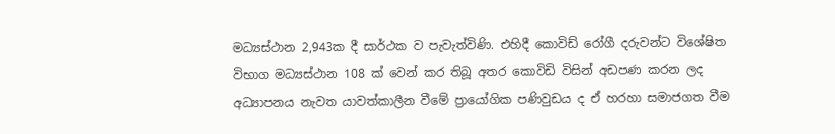මධ්‍යස්ථාන 2,943ක දී සාර්ථක ව පැවැත්විණි. එහිදී කොවිඩ් රෝගී දරුවන්ට විශේෂිත විභාග මධ්‍යස්ථාන 108 ක් වෙන් කර තිබූ අතර කොවිඩි විසින් අඩපණ කරන ලද අධ්‍යාපනය නැවත යාවත්කාලීන වීමේ ප්‍රායෝගික පණිවුඩය ද ඒ හරහා සමාජගත වීම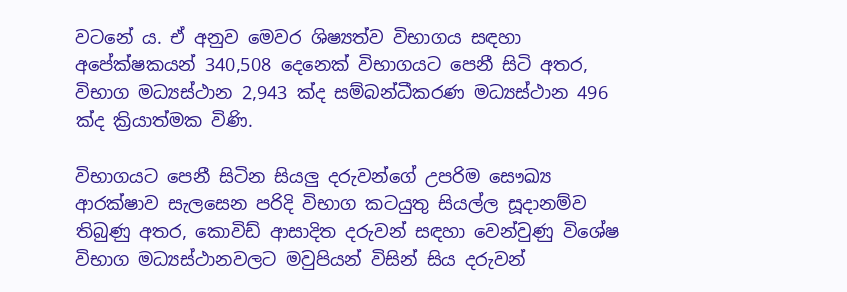වටනේ ය. ඒ අනුව මෙවර ශිෂ්‍යත්ව විභාගය සඳහා අපේක්ෂකයන් 340,508 දෙනෙක් විභාගයට පෙනී සිටි අතර, විභාග මධ්‍යස්ථාන 2,943 ක්ද සම්බන්ධීකරණ මධ්‍යස්ථාන 496 ක්ද ක්‍රියාත්මක විණි.

විභාගයට පෙනී සිටින සියලු දරුවන්ගේ උපරිම සෞඛ්‍ය ආරක්ෂාව සැලසෙන පරිදි විභාග කටයුතු සියල්ල සූදානම්ව තිබුණු අතර, කොවිඩ් ආසාදිත දරුවන් සඳහා වෙන්වුණු විශේෂ විභාග මධ්‍යස්ථානවලට මවුපියන් විසින් සිය දරුවන්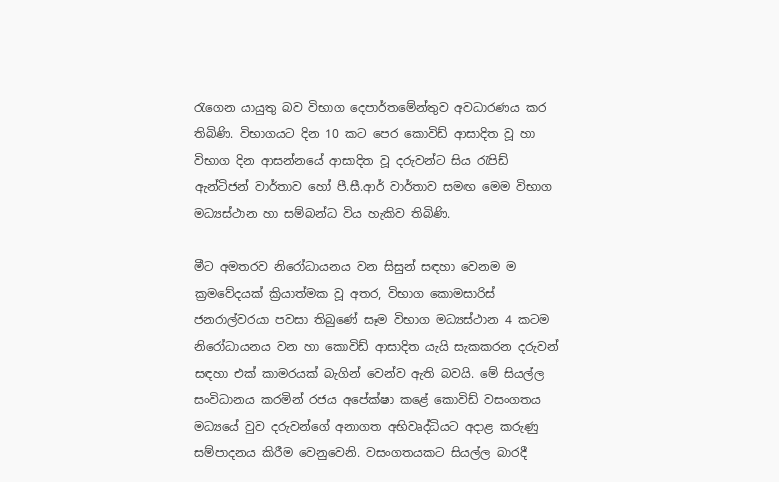රැගෙන යායුතු බව විභාග දෙපාර්තමේන්තුව අවධාරණය කර තිබිණි. විභාගයට දින 10 කට පෙර කොවිඩ් ආසාදිත වූ හා විභාග දින ආසන්නයේ ආසාදිත වූ දරුවන්ට සිය රැපිඩ් ඇන්ටිජන් වාර්තාව හෝ පී.සී.ආර් වාර්තාව සමඟ මෙම විභාග මධ්‍යස්ථාන හා සම්බන්ධ විය හැකිව තිබිණි.

මීට අමතරව නිරෝධායනය වන සිසුන් සඳහා වෙනම ම ක්‍රමවේදයක් ක්‍රියාත්මක වූ අතර, විභාග කොමසාරිස් ජනරාල්වරයා පවසා තිබුණේ සෑම විභාග මධ්‍යස්ථාන 4 කටම නිරෝධායනය වන හා කොවිඩ් ආසාදිත යැයි සැකකරන දරුවන් සඳහා එක් කාමරයක් බැගින් වෙන්ව ඇති බවයි. මේ සියල්ල සංවිධානය කරමින් රජය අපේක්ෂා කළේ කොවිඩ් වසංගතය මධ්‍යයේ වුව දරුවන්ගේ අනාගත අභිවෘද්ධියට අදාළ කරුණු සම්පාදනය කිරීම වෙනුවෙනි. වසංගතයකට සියල්ල බාරදී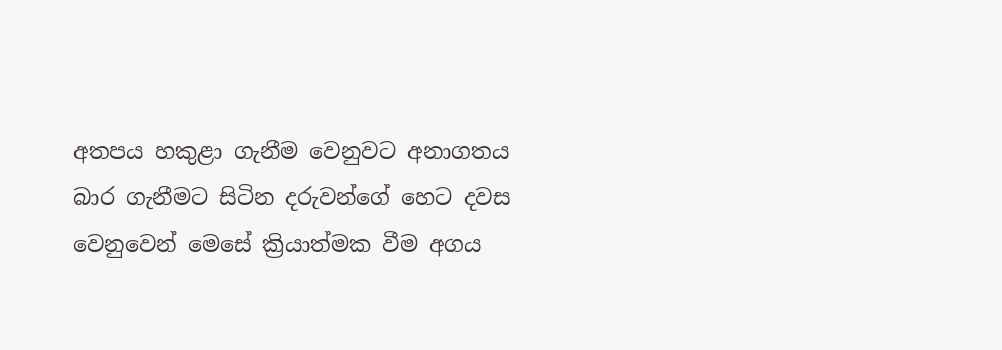අතපය හකුළා ගැනීම වෙනුවට අනාගතය බාර ගැනීමට සිටින දරුවන්ගේ හෙට දවස වෙනුවෙන් මෙසේ ක්‍රියාත්මක වීම අගය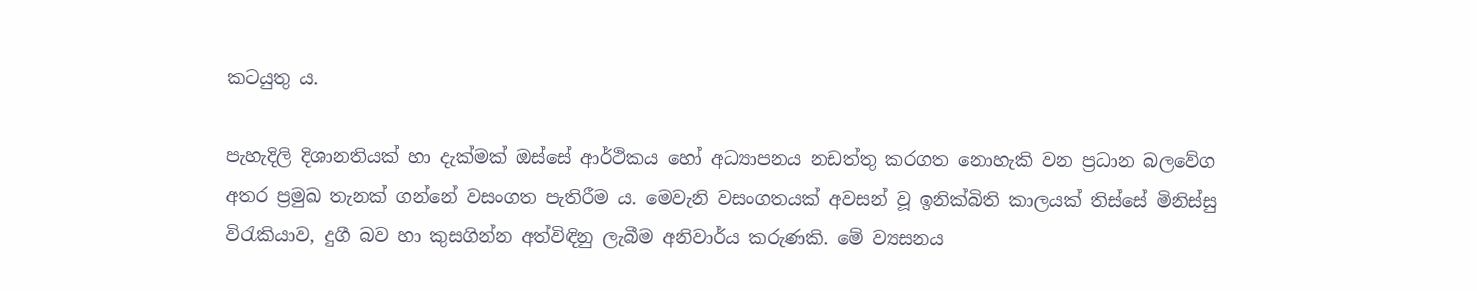කටයුතු ය.

පැහැදිලි දිශානතියක් හා දැක්මක් ඔස්සේ ආර්ථිකය හෝ අධ්‍යාපනය නඩත්තු කරගත නොහැකි වන ප්‍රධාන බලවේග අතර ප්‍රමුඛ තැනක් ගන්නේ වසංගත පැතිරීම ය. මෙවැනි වසංගතයක් අවසන් වූ ඉනික්බිති කාලයක් තිස්සේ මිනිස්සු විරැකියාව, දුගී බව හා කුසගින්න අත්විඳිනු ලැබීම අනිවාර්ය කරුණකි. මේ ව්‍යසනය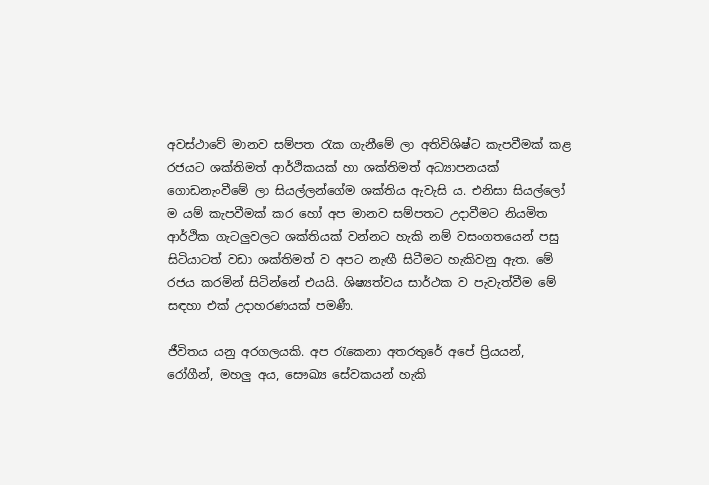අවස්ථාවේ මානව සම්පත රැක ගැනීමේ ලා අතිවිශිෂ්ට කැපවීමක් කළ රජයට ශක්තිමත් ආර්ථිකයක් හා ශක්තිමත් අධ්‍යාපනයක් ගොඩනැංවීමේ ලා සියල්ලන්ගේම ශක්තිය ඇවැසි ය. එනිසා සියල්ලෝ ම යම් කැපවීමක් කර හෝ අප මානව සම්පතට උදාවීමට නියමිත ආර්ථික ගැටලුවලට ශක්තියක් වන්නට හැකි නම් වසංගතයෙන් පසු සිටියාටත් වඩා ශක්තිමත් ව අපට නැඟී සිටීමට හැකිවනු ඇත. මේ රජය කරමින් සිටින්නේ එයයි. ශිෂ්‍යත්වය සාර්ථක ව පැවැත්වීම මේ සඳහා එක් උදාහරණයක් පමණී.

ජීවිතය යනු අරගලයකි. අප රැකෙනා අතරතුරේ අපේ ප්‍රියයන්, රෝගීන්, මහලු අය, සෞඛ්‍ය සේවකයන් හැකි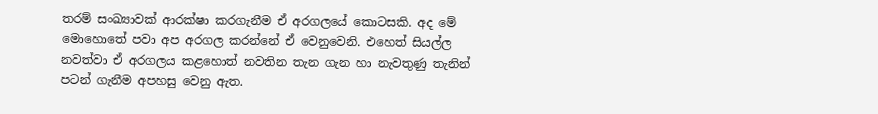තරම් සංඛ්‍යාවක් ආරක්ෂා කරගැනීම ඒ අරගලයේ කොටසකි. අද මේ මොහොතේ පවා අප අරගල කරන්නේ ඒ වෙනුවෙනි. එහෙත් සියල්ල නවත්වා ඒ අරගලය කළහොත් නවතින තැන ගැන හා නැවතුණු තැනින් පටන් ගැනීම අපහසු වෙනු ඇත.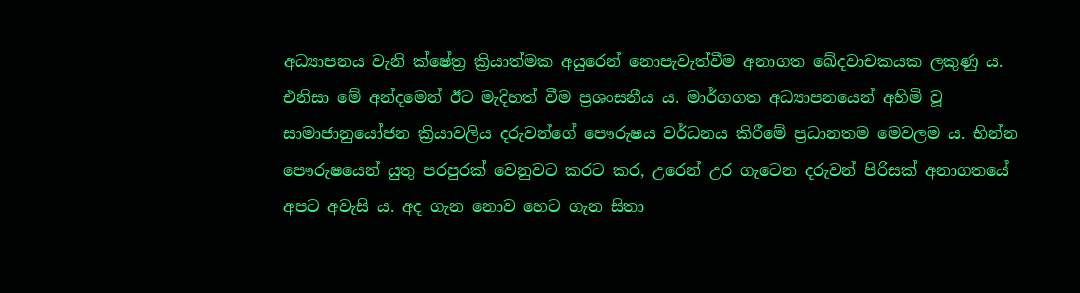අධ්‍යාපනය වැනි ක්ෂේත්‍ර ක්‍රියාත්මක අයුරෙන් නොපැවැත්වීම අනාගත ඛේදවාචකයක ලකුණු ය. එනිසා මේ අන්දමෙන් ඊට මැදිහත් වීම ප්‍රශංසනීය ය. මාර්ගගත අධ්‍යාපනයෙන් අහිමි වූ සාමාජානුයෝජන ක්‍රියාවලිය දරුවන්ගේ පෞරුෂය වර්ධනය කිරීමේ ප්‍රධානතම මෙවලම ය. භින්න පෞරුෂයෙන් යුතු පරපුරක් වෙනුවට කරට කර, උරෙන් උර ගැටෙන දරුවන් පිරිසක් අනාගතයේ අපට අවැසි ය. අද ගැන නොව හෙට ගැන සිතා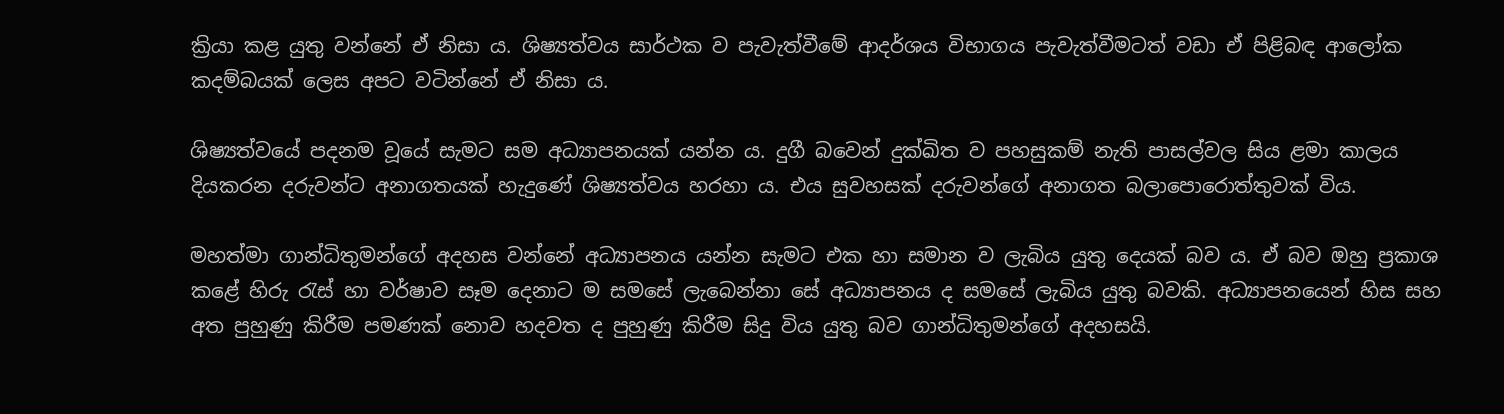ක්‍රියා කළ යුතු වන්නේ ඒ නිසා ය. ශිෂ්‍යත්වය සාර්ථක ව පැවැත්වීමේ ආදර්ශය විභාගය පැවැත්වීමටත් වඩා ඒ පිළිබඳ ආලෝක කදම්බයක් ලෙස අපට වටින්නේ ඒ නිසා ය.

ශිෂ්‍යත්වයේ පදනම වූයේ සැමට සම අධ්‍යාපනයක් යන්න ය. දුගී බවෙන් දුක්ඛිත ව පහසුකම් නැති පාසල්වල සිය ළමා කාලය දියකරන දරුවන්ට අනාගතයක් හැදුණේ ශිෂ්‍යත්වය හරහා ය. එය සුවහසක් දරුවන්ගේ අනාගත බලාපොරොත්තුවක් විය.

මහත්මා ගාන්ධිතුමන්ගේ අදහස වන්නේ අධ්‍යාපනය යන්න සැමට එක හා සමාන ව ලැබිය යුතු දෙයක් බව ය. ඒ බව ඔහු ප්‍රකාශ කළේ හිරු රැස් හා වර්ෂාව සෑම දෙනාට ම සමසේ ලැබෙන්නා සේ අධ්‍යාපනය ද සමසේ ලැබිය යුතු බවකි. අධ්‍යාපනයෙන් හිස සහ අත පුහුණු කිරීම පමණක් නොව හදවත ද පුහුණු කිරීම සිදු විය යුතු බව ගාන්ධිතුමන්ගේ අදහසයි.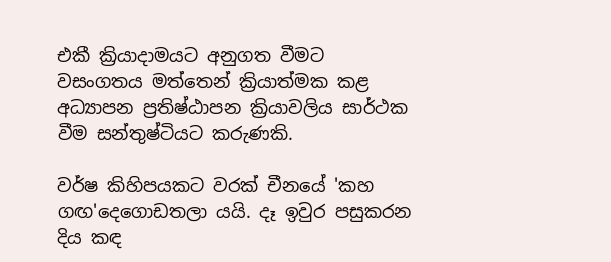එකී ක්‍රියාදාමයට අනුගත වීමට වසංගතය මත්තෙන් ක්‍රියාත්මක කළ අධ්‍යාපන ප්‍රතිෂ්ඨාපන ක්‍රියාවලිය සාර්ථක වීම සන්තුෂ්ටියට කරුණකි.

වර්ෂ කිහිපයකට වරක් චීනයේ 'කහ ගඟ'දෙගොඩතලා යයි. දෑ ඉවුර පසුකරන දිය කඳ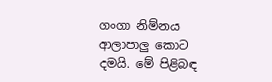ගංගා නිම්නය ආලාපාලු කොට දමයි. මේ පිළිබඳ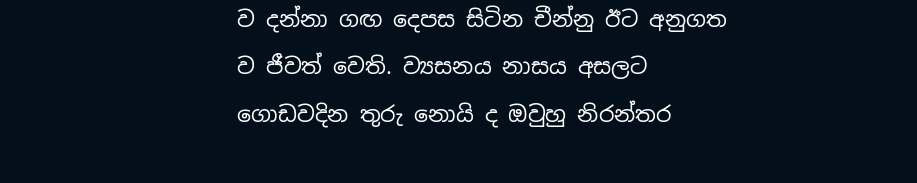ව දන්නා ගඟ දෙපස සිටින චීන්නු ඊට අනුගත ව ජීවත් වෙති. ව්‍යසනය නාසය අසලට ගොඩවදින තුරු නොයි ද ඔවුහු නිරන්තර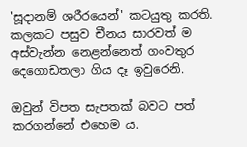'සූදානම් ශරීරයෙන්' කටයුතු කරති. කලකට පසුව චීනය සාරවත් ම අස්වැන්න නෙළන්නෙත් ගංවතුර දෙගොඩතලා ගිය දෑ ඉවුරෙනි.

ඔවුන් විපත සැපතක් බවට පත් කරගන්නේ එහෙම ය.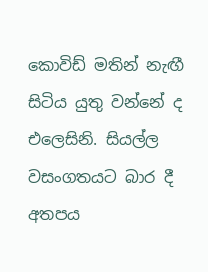කොවිඩ් මතින් නැඟී සිටිය යුතු වන්නේ ද එලෙසිනි. සියල්ල වසංගතයට බාර දී අතපය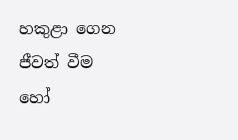හකුළා ගෙන ජීවත් වීම හෝ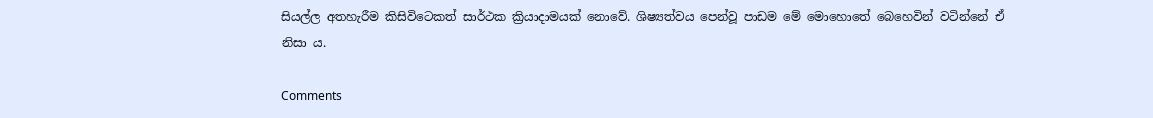සියල්ල අතහැරීම කිසිවිටෙකත් සාර්ථක ක්‍රියාදාමයක් නොවේ. ශිෂ්‍යත්වය පෙන්වූ පාඩම මේ මොහොතේ බෙහෙවින් වටින්නේ ඒ නිසා ය.

Comments